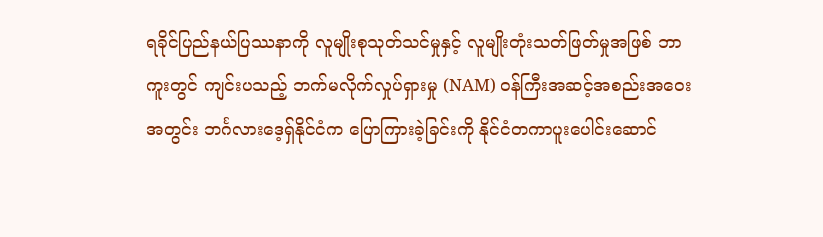ရခိုင်ပြည်နယ်ပြဿနာကို လူမျိုးစုသုတ်သင်မှုနှင့် လူမျိုးတုံးသတ်ဖြတ်မှုအဖြစ် ဘာကူးတွင် ကျင်းပသည့် ဘက်မလိုက်လှုပ်ရှားမှု (NAM) ဝန်ကြီးအဆင့်အစည်းအဝေးအတွင်း ဘင်္ဂလားဒေ့ရှ်နိုင်ငံက ပြောကြားခဲ့ခြင်းကို နိုင်ငံတကာပူးပေါင်းဆောင်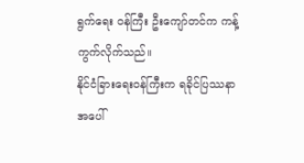ရွက်ရေး ဝန်ကြီး ဦးကျော်တင်က ကန့်ကွက်လိုက်သည်။
နိုင်ငံခြားရေးဝန်ကြီးက ရခိုင်ပြဿနာအပေါ်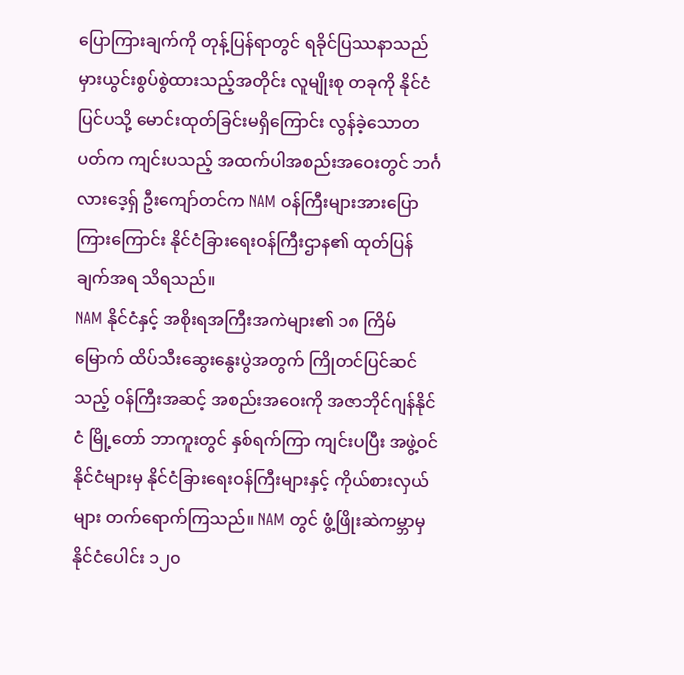ပြောကြားချက်ကို တုန့်ပြန်ရာတွင် ရခိုင်ပြဿနာသည် မှားယွင်းစွပ်စွဲထားသည့်အတိုင်း လူမျိုးစု တခုကို နိုင်ငံပြင်ပသို့ မောင်းထုတ်ခြင်းမရှိကြောင်း လွန်ခဲ့သောတပတ်က ကျင်းပသည့် အထက်ပါအစည်းအဝေးတွင် ဘင်္ဂလားဒေ့ရှ် ဦးကျော်တင်က NAM ဝန်ကြီးများအားပြောကြားကြောင်း နိုင်ငံခြားရေးဝန်ကြီးဌာန၏ ထုတ်ပြန်ချက်အရ သိရသည်။
NAM နိုင်ငံနှင့် အစိုးရအကြီးအကဲများ၏ ၁၈ ကြိမ်မြောက် ထိပ်သီးဆွေးနွေးပွဲအတွက် ကြိုတင်ပြင်ဆင်သည့် ဝန်ကြီးအဆင့် အစည်းအဝေးကို အဇာဘိုင်ဂျန်နိုင်ငံ မြို့တော် ဘာကူးတွင် နှစ်ရက်ကြာ ကျင်းပပြီး အဖွဲ့ဝင်နိုင်ငံများမှ နိုင်ငံခြားရေးဝန်ကြီးများနှင့် ကိုယ်စားလှယ်များ တက်ရောက်ကြသည်။ NAM တွင် ဖွံ့ဖြိုးဆဲကမ္ဘာမှ နိုင်ငံပေါင်း ၁၂၀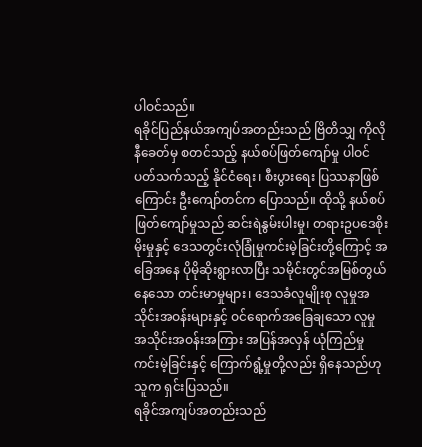ပါဝင်သည်။
ရခိုင်ပြည်နယ်အကျပ်အတည်းသည် ဗြိတိသျှ ကိုလိုနီခေတ်မှ စတင်သည့် နယ်စပ်ဖြတ်ကျော်မှု ပါဝင်ပတ်သက်သည့် နိုင်ငံရေး၊ စီးပွားရေး ပြဿနာဖြစ်ကြောင်း ဦးကျော်တင်က ပြောသည်။ ထိုသို့ နယ်စပ်ဖြတ်ကျော်မှုသည် ဆင်းရဲနွမ်းပါးမှု၊ တရားဥပဒေစိုးမိုးမှုနှင့် ဒေသတွင်းလုံခြုံမှုကင်းမဲ့ခြင်းတို့ကြောင့် အခြေအနေ ပိုမိုဆိုးရွားလာပြီး သမိုင်းတွင်အမြစ်တွယ်နေသော တင်းမာမှုများ၊ ဒေသခံလူမျိုးစု လူမှုအသိုင်းအဝန်းများနှင့် ဝင်ရောက်အခြေချသော လူမှုအသိုင်းအဝန်းအကြား အပြန်အလှန် ယုံကြည်မှု ကင်းမဲ့ခြင်းနှင့် ကြောက်ရွံ့မှုတို့လည်း ရှိနေသည်ဟု သူက ရှင်းပြသည်။
ရခိုင်အကျပ်အတည်းသည်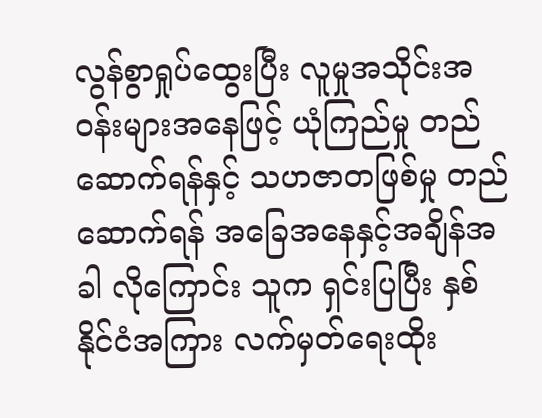လွန်စွာရှုပ်ထွေးပြီး လူမှုအသိုင်းအဝန်းများအနေဖြင့် ယုံကြည်မှု တည်ဆောက်ရန်နှင့် သဟဇာတဖြစ်မှု တည်ဆောက်ရန် အခြေအနေနှင့်အချိန်အခါ လိုကြောင်း သူက ရှင်းပြပြီး နှစ်နိုင်ငံအကြား လက်မှတ်ရေးထိုး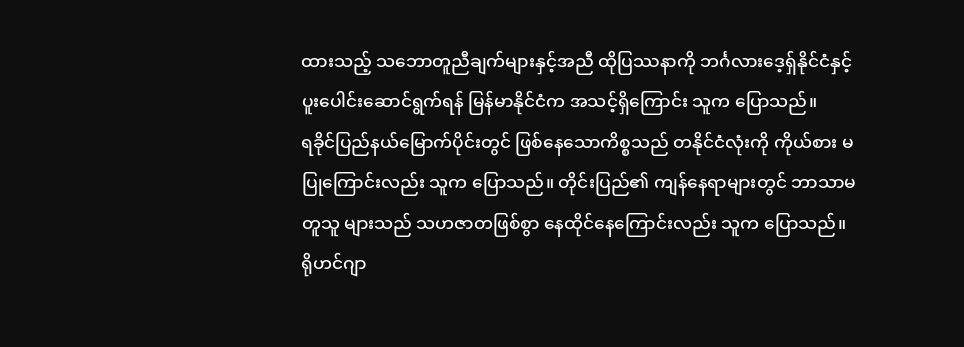ထားသည့် သဘောတူညီချက်များနှင့်အညီ ထိုပြဿနာကို ဘင်္ဂလားဒေ့ရှ်နိုင်ငံနှင့် ပူးပေါင်းဆောင်ရွက်ရန် မြန်မာနိုင်ငံက အသင့်ရှိကြောင်း သူက ပြောသည်။
ရခိုင်ပြည်နယ်မြောက်ပိုင်းတွင် ဖြစ်နေသောကိစ္စသည် တနိုင်ငံလုံးကို ကိုယ်စား မပြုကြောင်းလည်း သူက ပြောသည်။ တိုင်းပြည်၏ ကျန်နေရာများတွင် ဘာသာမတူသူ များသည် သဟဇာတဖြစ်စွာ နေထိုင်နေကြောင်းလည်း သူက ပြောသည်။
ရိုဟင်ဂျာ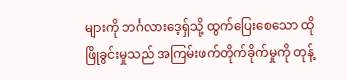များကို ဘင်္ဂလားဒေ့ရှ်သို့ ထွက်ပြေးစေသော ထိုဖြိုခွင်းမှုသည် အကြမ်းဖက်တိုက်ခိုက်မှုကို တုန့်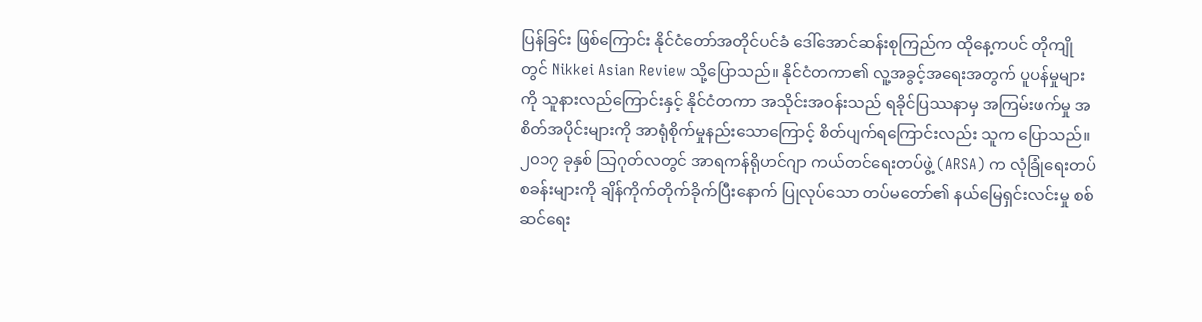ပြန်ခြင်း ဖြစ်ကြောင်း နိုင်ငံတော်အတိုင်ပင်ခံ ဒေါ်အောင်ဆန်းစုကြည်က ထိုနေ့ကပင် တိုကျိုတွင် Nikkei Asian Review သို့ပြောသည်။ နိုင်ငံတကာ၏ လူ့အခွင့်အရေးအတွက် ပူပန်မှုများကို သူနားလည်ကြောင်းနှင့် နိုင်ငံတကာ အသိုင်းအဝန်းသည် ရခိုင်ပြဿနာမှ အကြမ်းဖက်မှု အစိတ်အပိုင်းများကို အာရုံစိုက်မှုနည်းသောကြောင့် စိတ်ပျက်ရကြောင်းလည်း သူက ပြောသည်။
၂၀၁၇ ခုနှစ် သြဂုတ်လတွင် အာရကန်ရိုဟင်ဂျာ ကယ်တင်ရေးတပ်ဖွဲ့ (ARSA) က လုံခြုံရေးတပ်စခန်းများကို ချိန်ကိုက်တိုက်ခိုက်ပြီးနောက် ပြုလုပ်သော တပ်မတော်၏ နယ်မြေရှင်းလင်းမှု စစ်ဆင်ရေး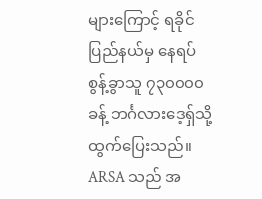များကြောင့် ရခိုင်ပြည်နယ်မှ နေရပ်စွန့်ခွာသူ ၇၃၀၀၀၀ ခန့် ဘင်္ဂလားဒေ့ရှ်သို့ ထွက်ပြေးသည်။ ARSA သည် အ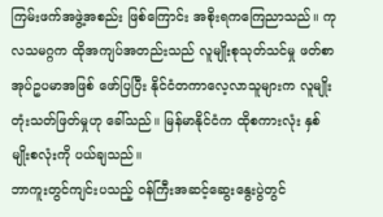ကြမ်းဖက်အဖွဲ့အစည်း ဖြစ်ကြောင်း အစိုးရကကြေညာသည်။ ကုလသမဂ္ဂက ထိုအကျပ်အတည်းသည် လူမျိုးစုသုတ်သင်မှု ဖတ်စာအုပ်ဥပမာအဖြစ် ဖော်ပြပြီး နိုင်ငံတကာလေ့လာသူများက လူမျိုးတုံးသတ်ဖြတ်မှုဟု ခေါ်သည်။ မြန်မာနိုင်ငံက ထိုစကားလုံး နှစ်မျိုးစလုံးကို ပယ်ချသည်။
ဘာကူးတွင်ကျင်းပသည့် ဝန်ကြီးအဆင့်ဆွေးနွေးပွဲတွင်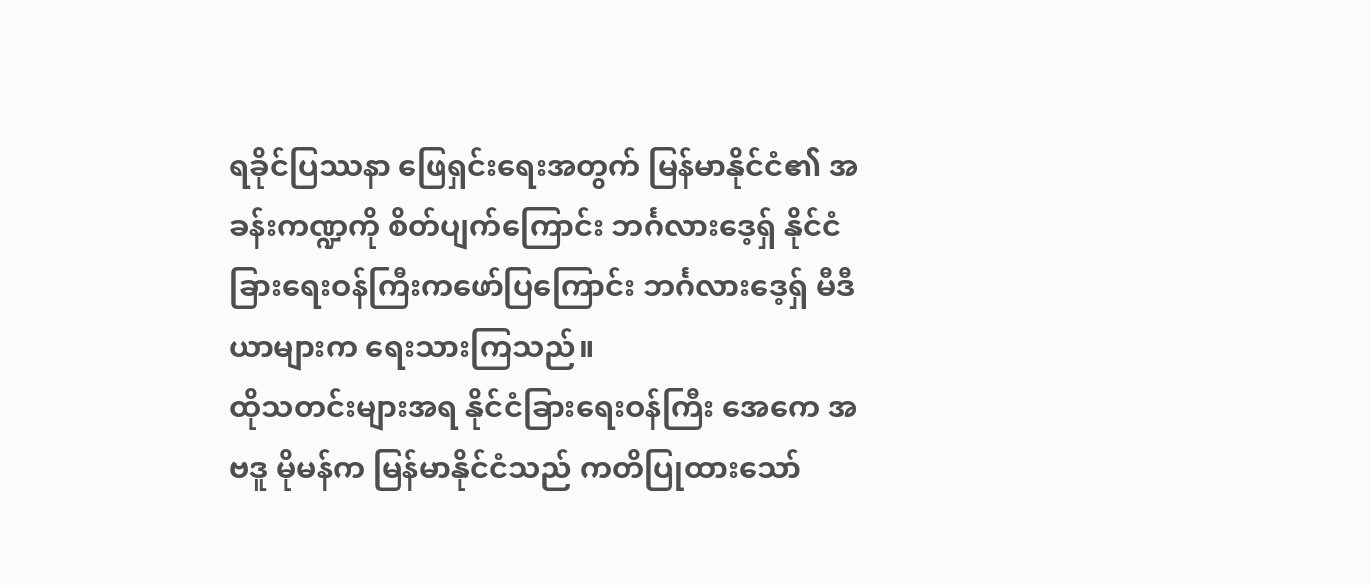ရခိုင်ပြဿနာ ဖြေရှင်းရေးအတွက် မြန်မာနိုင်ငံ၏ အခန်းကဏ္ဍကို စိတ်ပျက်ကြောင်း ဘင်္ဂလားဒေ့ရှ် နိုင်ငံခြားရေးဝန်ကြီးကဖော်ပြကြောင်း ဘင်္ဂလားဒေ့ရှ် မီဒီယာများက ရေးသားကြသည်။
ထိုသတင်းများအရ နိုင်ငံခြားရေးဝန်ကြီး အေကေ အဗဒူ မိုမန်က မြန်မာနိုင်ငံသည် ကတိပြုထားသော်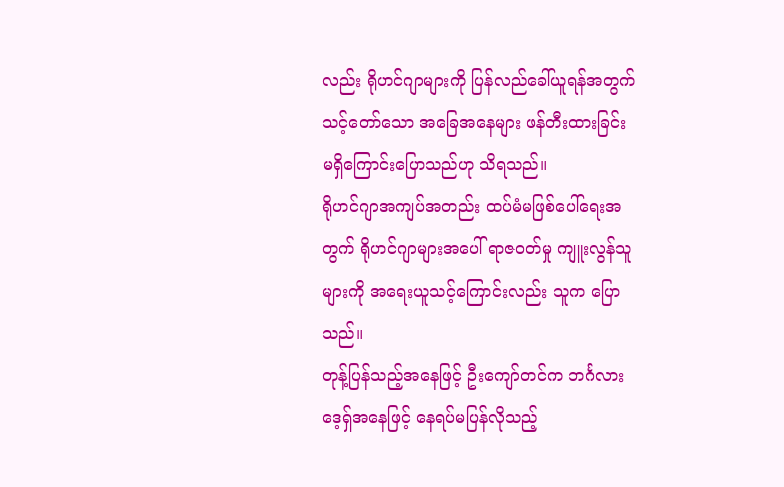လည်း ရိုဟင်ဂျာများကို ပြန်လည်ခေါ်ယူရန်အတွက် သင့်တော်သော အခြေအနေများ ဖန်တီးထားခြင်း မရှိကြောင်းပြောသည်ဟု သိရသည်။
ရိုဟင်ဂျာအကျပ်အတည်း ထပ်မံမဖြစ်ပေါ်ရေးအတွက် ရိုဟင်ဂျာများအပေါ် ရာဇဝတ်မှု ကျူးလွန်သူများကို အရေးယူသင့်ကြောင်းလည်း သူက ပြောသည်။
တုန့်ပြန်သည့်အနေဖြင့် ဦးကျော်တင်က ဘင်္ဂလားဒေ့ရှ်အနေဖြင့် နေရပ်မပြန်လိုသည့်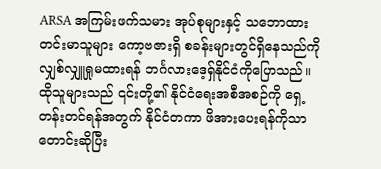ARSA အကြမ်းဖက်သမား အုပ်စုများနှင့် သဘောထားတင်းမာသူများ ကော့ဗဇားရှိ စခန်းများတွင်ရှိနေသည်ကို လျှစ်လျှူရှုမထားရန် ဘင်္ဂလားဒေ့ရှ်နိုင်ငံကိုပြောသည်။
ထိုသူများသည် ၎င်းတို့၏ နိုင်ငံရေးအစီအစဉ်ကို ရှေ့တန်းတင်ရန်အတွက် နိုင်ငံတကာ ဖိအားပေးရန်ကိုသာတောင်းဆိုပြီး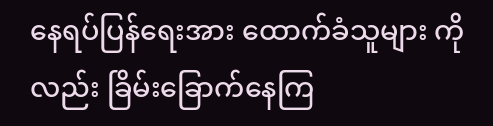နေရပ်ပြန်ရေးအား ထောက်ခံသူများ ကိုလည်း ခြိမ်းခြောက်နေကြ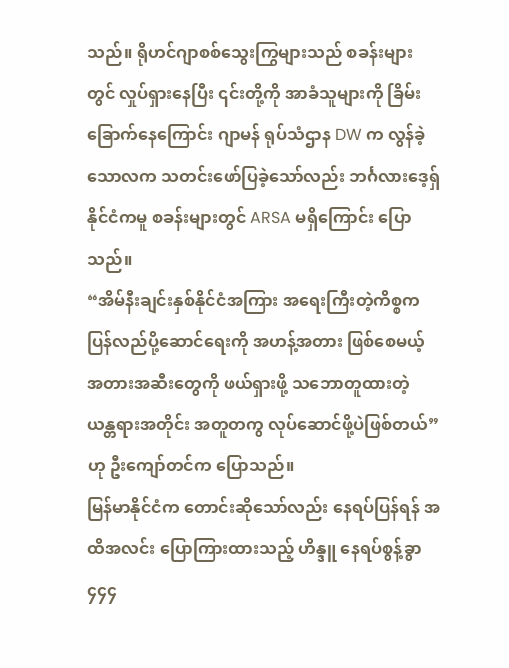သည်။ ရိုဟင်ဂျာစစ်သွေးကြွများသည် စခန်းများတွင် လှုပ်ရှားနေပြီး ၎င်းတို့ကို အာခံသူများကို ခြိမ်းခြောက်နေကြောင်း ဂျာမန် ရုပ်သံဌာန DW က လွန်ခဲ့သောလက သတင်းဖော်ပြခဲ့သော်လည်း ဘင်္ဂလားဒေ့ရှ်နိုင်ငံကမူ စခန်းများတွင် ARSA မရှိကြောင်း ပြောသည်။
“အိမ်နီးချင်းနှစ်နိုင်ငံအကြား အရေးကြီးတဲ့ကိစ္စက ပြန်လည်ပို့ဆောင်ရေးကို အဟန့်အတား ဖြစ်စေမယ့် အတားအဆီးတွေကို ဖယ်ရှားဖို့ သဘောတူထားတဲ့ ယန္တရားအတိုင်း အတူတကွ လုပ်ဆောင်ဖို့ပဲဖြစ်တယ်” ဟု ဦးကျော်တင်က ပြောသည်။
မြန်မာနိုင်ငံက တောင်းဆိုသော်လည်း နေရပ်ပြန်ရန် အထိအလင်း ပြောကြားထားသည့် ဟိန္ဒူ နေရပ်စွန့်ခွာ ၄၄၄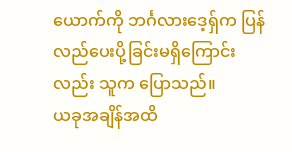ယောက်ကို ဘင်္ဂလားဒေ့ရှ်က ပြန်လည်ပေးပို့ခြင်းမရှိကြောင်းလည်း သူက ပြောသည်။
ယခုအချိန်အထိ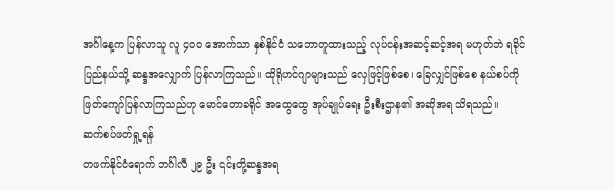အင်္ဂါနေ့က ပြန်လာသူ လူ ၄၀၀ အောက်သာ နှစ်နိုင်ငံ သဘောတူထားသည့် လုပ်ငန်းအဆင့်ဆင့်အရ မဟုတ်ဘဲ ရခိုင်ပြည်နယ်သို့ ဆန္ဒအလျှောက် ပြန်လာကြသည်။ ထိုရိုဟင်ဂျာများသည် လှေဖြင့်ဖြစ်စေ၊ ခြေလျှင်ဖြစ်စေ နယ်စပ်ကို ဖြတ်ကျော်ပြန်လာကြသည်ဟု မောင်တောခရိုင် အထွေထွေ အုပ်ချုပ်ရေး ဦးစီးဌာန၏ အဆိုအရ သိရသည်။
ဆက်စပ်ဖတ်ရှု့ရန်
တဖက်နိုင်ငံရောက် ဘင်္ဂါလီ ၂၉ ဦး ၎င်းတို့ဆန္ဒအရ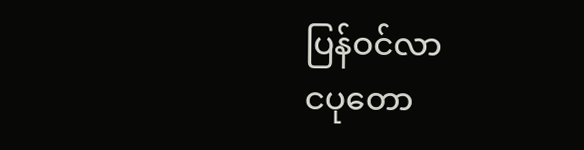ပြန်ဝင်လာ
ငပုတော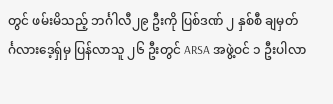တွင် ဖမ်းမိသည့် ဘင်္ဂါလီ၂၉ ဦးကို ပြစ်ဒဏ် ၂ နှစ်စီ ချမှတ်
င်္ဂလားဒေ့ရ်ှမှ ပြန်လာသူ ၂၆ ဦးတွင် ARSA အဖွဲ့ဝင် ၁ ဦးပါလာ